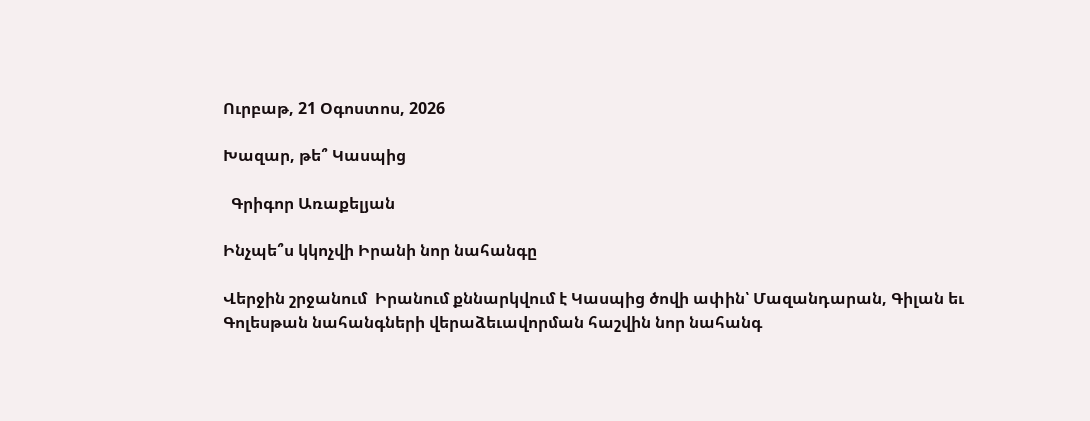Ուրբաթ, 21 Օգոստոս, 2026

Խազար, թե՞ Կասպից

  Գրիգոր Առաքելյան

Ինչպե՞ս կկոչվի Իրանի նոր նահանգը

Վերջին շրջանում  Իրանում քննարկվում է Կասպից ծովի ափին՝ Մազանդարան, Գիլան եւ Գոլեսթան նահանգների վերաձեւավորման հաշվին նոր նահանգ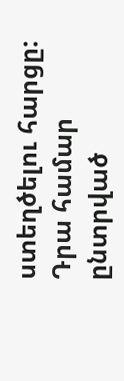ստեղծելու հարցը: Դրա համար ընտրված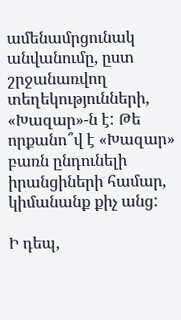ամենամրցունակ անվանումը, ըստ շրջանառվող տեղեկությունների, «Խազար»-ն է: Թե որքանո՞վ է «Խազար» բառն ընդունելի իրանցիների համար, կիմանանք քիչ անց:

Ի դեպ,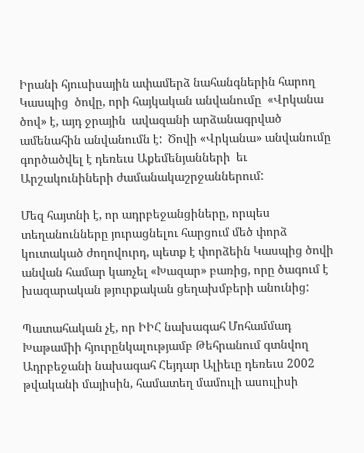Իրանի հյուսիսային ափամերձ նահանգներին հարող Կասպից  ծովը, որի հայկական անվանումը  «Վրկանա ծով» է, այդ ջրային  ավազանի արձանագրված  ամենահին անվանումն է:  Ծովի «Վրկանա» անվանումը  գործածվել է դեռեւս Աքեմենյանների  եւ Արշակունիների ժամանակաշրջաններում:

Մեզ հայտնի է, որ ադրբեջանցիները, որպես տեղանունները յուրացնելու հարցում մեծ փորձ կուտակած ժողովուրդ, պետք է փորձեին Կասպից ծովի անվան համար կառչել «Խազար» բառից, որը ծագում է խազարական թյուրքական ցեղախմբերի անունից:

Պատահական չէ, որ ԻԻՀ նախագահ Մոհամմադ Խաթամիի հյուրընկալությամբ Թեհրանում գտնվող Ադրբեջանի նախագահ Հեյդար Ալիեւը դեռեւս 2002 թվականի մայիսին, համատեղ մամուլի ասուլիսի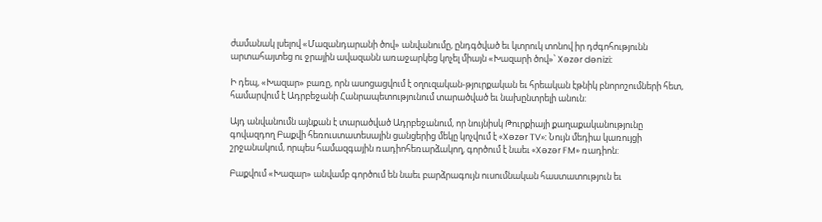ժամանակ լսելով «Մազանդարանի ծով» անվանումը, ընդգծված եւ կտրուկ տոնով իր դժգոհությունն արտահայտեց ու ջրային ավազանն առաջարկեց կոչել միայն «Խազարի ծով»՝ Xəzər dənizi:

Ի դեպ, «Խազար» բառը, որն ասոցացվում է օղուզական-թյուրքական եւ հրեական էթնիկ բնորոշումների հետ, համարվում է Ադրբեջանի Հանրապետությունում տարածված եւ նախընտրելի անուն:

Այդ անվանումն այնքան է տարածված Ադրբեջանում, որ նույնիսկ Թուրքիայի քաղաքականությունը գովազդող Բաքվի հեռուստատեսային ցանցերից մեկը կոչվում է «Xəzər TV»: Նույն մեդիա կառույցի շրջանակում, որպես համազգային ռադիոհեռարձակող, գործում է նաեւ «Xəzər FM» ռադիոն:

Բաքվում «Խազար» անվամբ գործում են նաեւ բարձրագույն ուսումնական հաստատություն եւ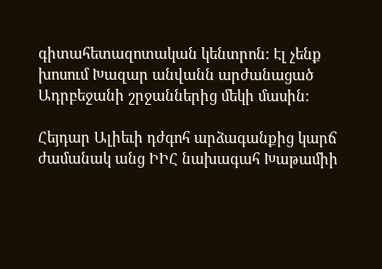գիտահետազոտական կենտրոն: Էլ չենք խոսում Խազար անվանն արժանացած Ադրբեջանի շրջաններից մեկի մասին:

Հեյդար Ալիեւի դժգոհ արձագանքից կարճ ժամանակ անց ԻԻՀ նախագահ Խաթամիի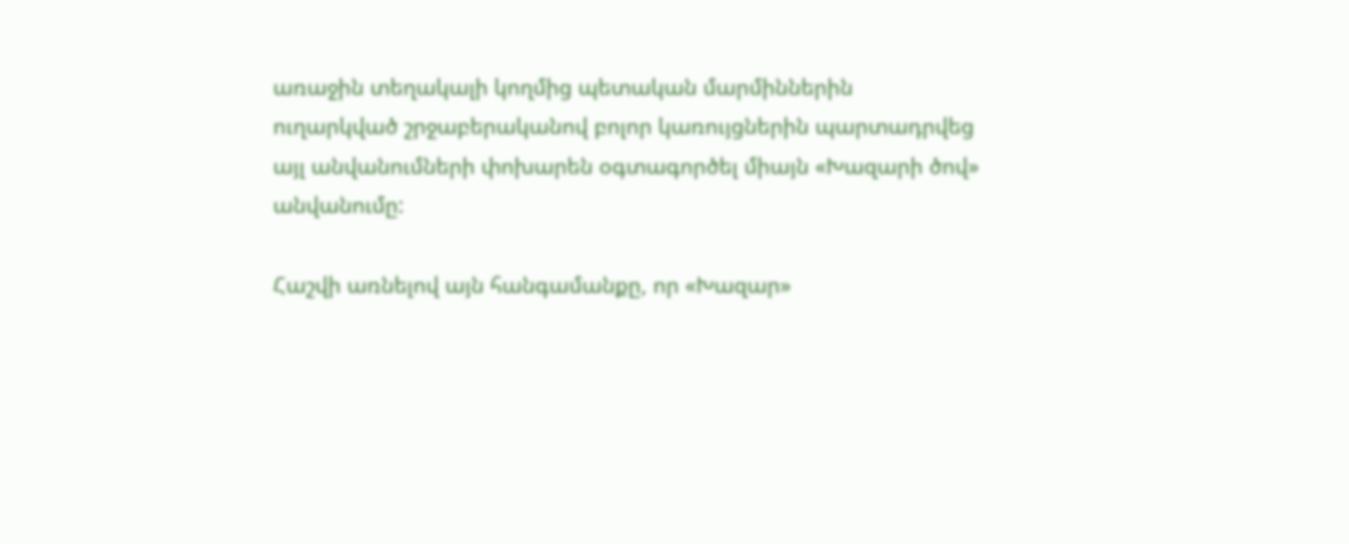առաջին տեղակալի կողմից պետական մարմիններին ուղարկված շրջաբերականով բոլոր կառույցներին պարտադրվեց այլ անվանումների փոխարեն օգտագործել միայն «Խազարի ծով» անվանումը:

Հաշվի առնելով այն հանգամանքը, որ «Խազար»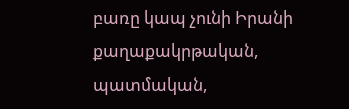բառը կապ չունի Իրանի քաղաքակրթական, պատմական,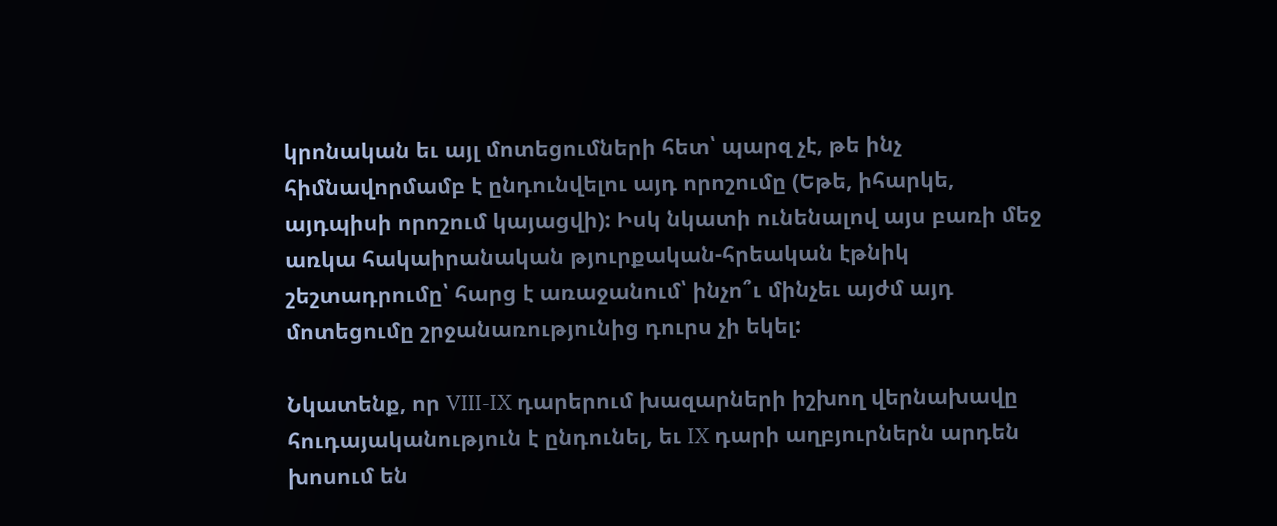կրոնական եւ այլ մոտեցումների հետ՝ պարզ չէ, թե ինչ հիմնավորմամբ է ընդունվելու այդ որոշումը (Եթե, իհարկե, այդպիսի որոշում կայացվի): Իսկ նկատի ունենալով այս բառի մեջ առկա հակաիրանական թյուրքական-հրեական էթնիկ շեշտադրումը՝ հարց է առաջանում՝ ինչո՞ւ մինչեւ այժմ այդ մոտեցումը շրջանառությունից դուրս չի եկել:

Նկատենք, որ VIII-IX դարերում խազարների իշխող վերնախավը հուդայականություն է ընդունել, եւ IX դարի աղբյուրներն արդեն խոսում են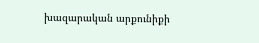խազարական արքունիքի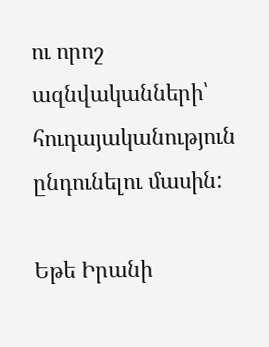ու որոշ ազնվականների՝ հուդայականություն ընդունելու մասին:

Եթե Իրանի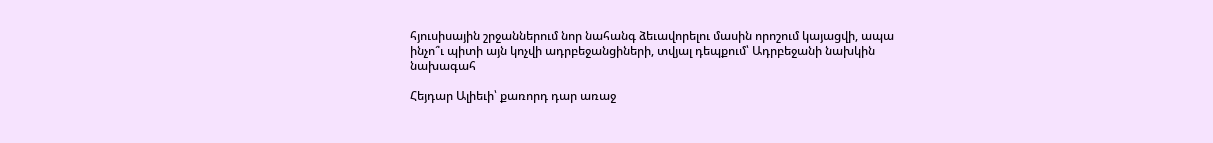հյուսիսային շրջաններում նոր նահանգ ձեւավորելու մասին որոշում կայացվի, ապա ինչո՞ւ պիտի այն կոչվի ադրբեջանցիների, տվյալ դեպքում՝ Ադրբեջանի նախկին նախագահ

Հեյդար Ալիեւի՝ քառորդ դար առաջ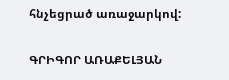հնչեցրած առաջարկով:

ԳՐԻԳՈՐ ԱՌԱՔԵԼՅԱՆ